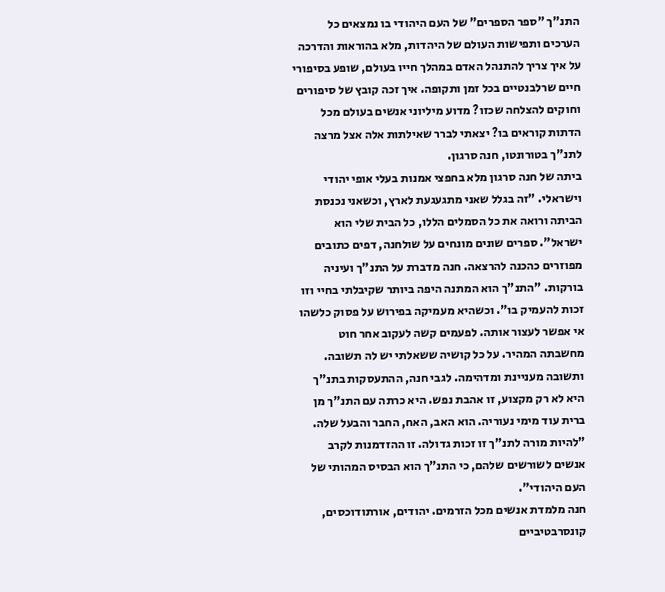התנ"ך "ספר הספרים" של העם היהודי בו נמצאים כל הערכים ותפישות העולם של היהדות, מלא בהוראות והדרכה על איך צריך להתנהל האדם במהלך חייו בעולם, שופע בסיפורי חיים שרלבנטיים בכל זמן ותקופה. איך זכה קובץ של סיפורים וחוקים להצלחה שכזו? מדוע מיליוני אנשים בעולם מכל הדתות קוראים בו? יצאתי לברר שאילתות אלה אצל מרצה לתנ"ך בטורונטו, חנה סרגון.
ביתה של חנה סרגון מלא בחפצי אמנות בעלי אופי יהודי וישראלי. "זה בגלל שאני מתגעגעת לארץ, וכשאני נכנסת הביתה ורואה את כל הסמלים הללו, כל הבית שלי הוא ישראל". ספרים שונים מונחים על שולחנה, דפים כתובים מפוזרים כהכנה להרצאה. חנה מדברת על התנ"ך ועיניה בורקות. "התנ"ך הוא המתנה היפה ביותר שקיבלתי בחיי וזו זכות להעמיק בו". וכשהיא מעמיקה בפירוש על פסוק כלשהו אי אפשר לעצור אותה. לפעמים קשה לעקוב אחר חוט מחשבתה המהיר. על כל קושיה ששאלתי יש לה תשובה. ותשובה מעניינת ומדהימה. לגבי חנה, ההתעסקות בתנ"ך היא לא רק מקצוע, זו אהבת נפש. היא כרתה עם התנ"ך מן ברית עוד מימי נעוריה. הוא האב, האח, החבר והבעל שלה. "להיות מורה לתנ"ך זו זכות גדולה. זו ההזדמנות לקרב אנשים לשורשים שלהם, כי התנ"ך הוא הבסיס המהותי של העם היהודי".
חנה מלמדת אנשים מכל הזרמים. יהודים, אורתודוכסים, קונסרבטיביים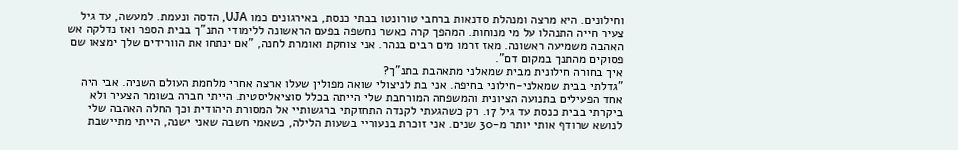וחילונים. היא מרצה ומנהלת סדנאות ברחבי טורונטו בבתי כנסת, באירגונים כמו UJA, הדסה ונעמת. למעשה, עד גיל צעיר חייה התנהלו על מי מנוחות. המהפך קרה כאשר נחשפה בפעם הראשונה ללימודי התנ"ך בבית הספר ואז נדלקה אש האהבה משמיעה ראשונה. מאז זרמו מים רבים בנהר. אני צוחקת ואומרת לחנה, "אם ינתחו את הוורידים שלך ימצאו שם פסוקים מהתנך במקום דם".
איך בחורה חילונית מבית שמאלני מתאהבת בתנ"ך?
"גדלתי בבית שמאלני-חילוני בחיפה. אני בת לניצולי שואה מפולין שעלו ארצה אחרי מלחמת העולם השניה. אבי היה אחד הפעילים בתנועה הציונית והמשפחה המורחבת שלי הייתה בכלל סוציאליסטית. הייתי חברה בשומר הצעיר ולא ביקרתי בבית כנסת עד גיל 17. רק כשהגעתי לקנדה התחזקתי ברגשותיי אל המסורת היהודית וכך החלה האהבה שלי לנושא שרודף אותי יותר מ-30 שנים. אני זוכרת בנעוריי בשעות הלילה, כשאמי חשבה שאני ישנה, הייתי מתיישבת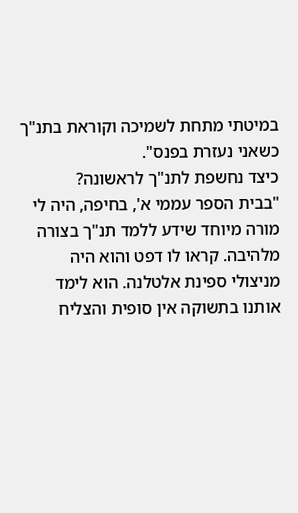במיטתי מתחת לשמיכה וקוראת בתנ"ך כשאני נעזרת בפנס".
כיצד נחשפת לתנ"ך לראשונה?
"בבית הספר עממי א', בחיפה, היה לי מורה מיוחד שידע ללמד תנ"ך בצורה מלהיבה. קראו לו דפט והוא היה מניצולי ספינת אלטלנה. הוא לימד אותנו בתשוקה אין סופית והצליח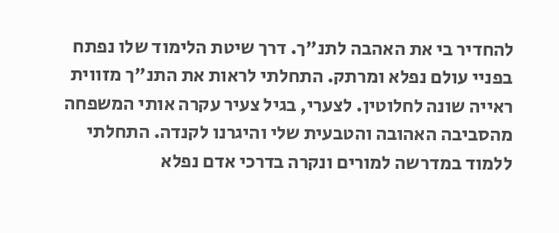להחדיר בי את האהבה לתנ"ך. דרך שיטת הלימוד שלו נפתח בפניי עולם נפלא ומרתק. התחלתי לראות את התנ"ך מזווית ראייה שונה לחלוטין. לצערי, בגיל צעיר עקרה אותי המשפחה מהסביבה האהובה והטבעית שלי והיגרנו לקנדה. התחלתי ללמוד במדרשה למורים ונקרה בדרכי אדם נפלא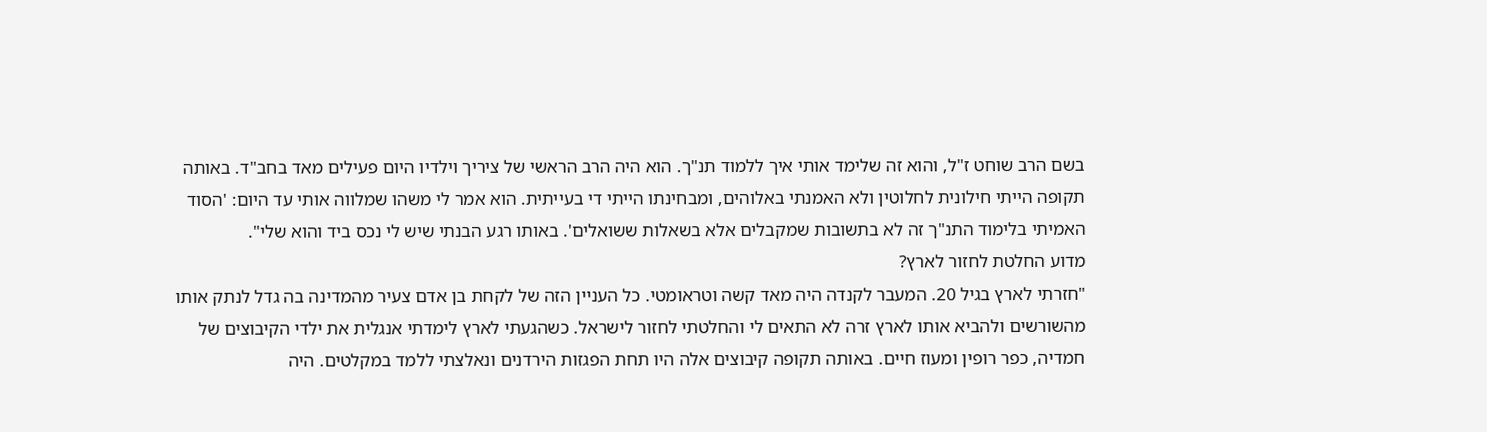בשם הרב שוחט ז"ל, והוא זה שלימד אותי איך ללמוד תנ"ך. הוא היה הרב הראשי של ציריך וילדיו היום פעילים מאד בחב"ד. באותה תקופה הייתי חילונית לחלוטין ולא האמנתי באלוהים, ומבחינתו הייתי די בעייתית. הוא אמר לי משהו שמלווה אותי עד היום: 'הסוד האמיתי בלימוד התנ"ך זה לא בתשובות שמקבלים אלא בשאלות ששואלים'. באותו רגע הבנתי שיש לי נכס ביד והוא שלי".
מדוע החלטת לחזור לארץ?
"חזרתי לארץ בגיל 20. המעבר לקנדה היה מאד קשה וטראומטי. כל העניין הזה של לקחת בן אדם צעיר מהמדינה בה גדל לנתק אותו מהשורשים ולהביא אותו לארץ זרה לא התאים לי והחלטתי לחזור לישראל. כשהגעתי לארץ לימדתי אנגלית את ילדי הקיבוצים של חמדיה, כפר רופין ומעוז חיים. באותה תקופה קיבוצים אלה היו תחת הפגזות הירדנים ונאלצתי ללמד במקלטים. היה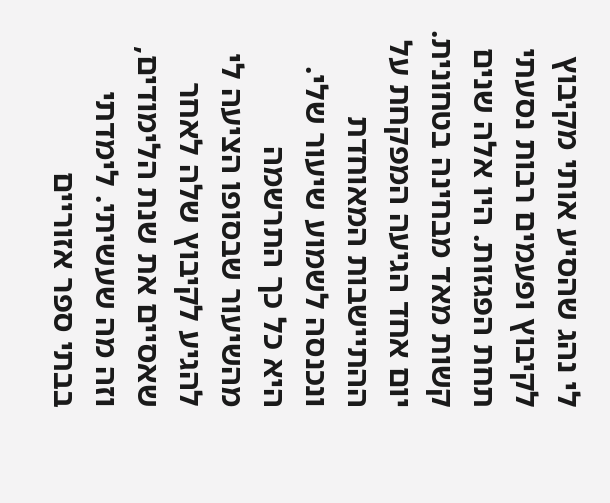לי נהג שהסיע אותי מקיבוץ לקיבוץ ופעמים רבות נסעתי תחת הפגזות. היו אלה שנים קשות מאד מבחינה בטחונית. יום אחד הגיעה המפקחת על ההתיישבות המאוחדת ונכנסה לשמוע שיעור שלי. היא כל כך התרשמה מהשיעור שבסופו הציעה לי להגיע לקיבוץ שלה לאחר שאסיים את שנת הלימודים, וזה מה שעשיתי. לימדתי בבתי ספר אזוריים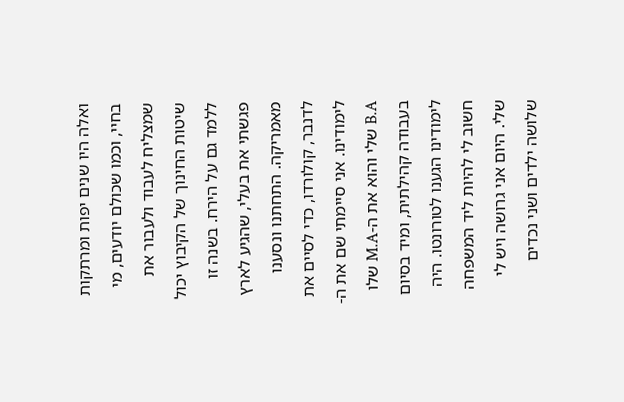ואלה היו שנים יפות ומרתקות בחיי, וכמו שכולם יודעים, מי שמצליח לעבוד ולעבור את שיטות החינוך של הקיבוץ יכול ללמד גם על הירח. בשנה זו פגשתי את בעלי, שהגיע לארץ מאמריקה. התחתנו ונסענו לדנבר, קולורדו, כדי לסיים את לימודינו. אני סיימתי שם את ה-B.A שלי והוא את ה-M.A שלו בעבודה קהילתית, ומיד בסיום לימודינו הגענו לטורונטו. היה חשוב לי להיות ליד המשפחה שלי. היום אני גרושה ויש לי שלושה ילדים ושני נכדים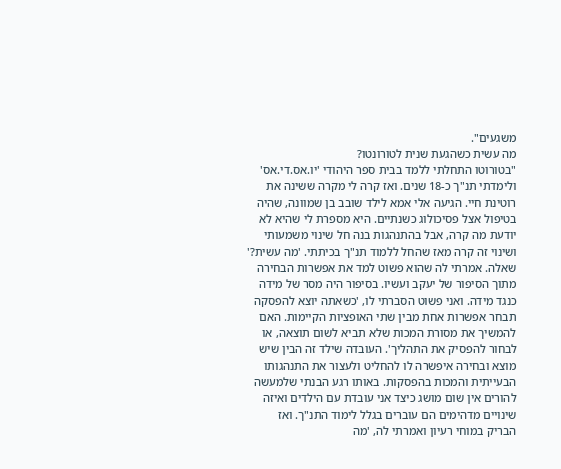משגעים".
מה עשית כשהגעת שנית לטורונטו?
"בטורוטו התחלתי ללמד בבית ספר היהודי 'יו.אס.די.אס' ולימדתי תנ"ך כ-18 שנים. ואז קרה לי מקרה ששינה את רוטינת חיי. הגיעה אלי אמא לילד שובב בן שמוונה, שהיה בטיפול אצל פסיכולוג כשנתיים. היא מספרת לי שהיא לא יודעת מה קרה, אבל בהתנהגות בנה חל שינוי משמעותי ושינוי זה קרה מאז שהחל ללמוד תנ"ך בכיתתי. 'מה עשית?' שאלה. אמרתי לה שהוא פשוט למד את אפשרות הבחירה מתוך הסיפור של יעקב ועשיו. בסיפור היה מסר של מידה כנגד מידה. ואני פשוט הסברתי לו, 'כשאתה יוצא להפסקה תבחר אפשרות אחת מבין שתי האופציות הקיימות. האם להמשיך את מסורת המכות שלא תביא לשום תוצאה, או לבחור להפסיק את התהליך'. העובדה שילד זה הבין שיש מוצא ובחירה איפשרה לו להחליט ולעצור את התנהגותו הבעייתית והמכות בהפסקות. באותו רגע הבנתי שלמעשה להורים אין שום מושג כיצד אני עובדת עם הילדים ואיזה שינויים מדהימים הם עוברים בגלל לימוד התנ"ך. ואז הבריק במוחי רעיון ואמרתי לה, 'מה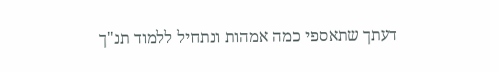דעתך שתאספי כמה אמהות ונתחיל ללמוד תנ"ך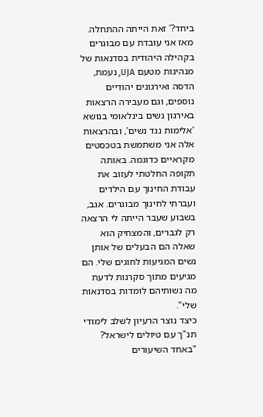ביחד?' זאת הייתה ההתחלה. מאז אני עובדת עם מבוגרים בקהילה היהודית בסדנאות של מנהיגות מטעם UJA, נעמת, הדסה ואירגונים יהודיים נוספים, וגם מעבירה הרצאות באירגון נשים בינלאומי בנושא 'אלימות נגד נשים', ובהרצאות אלה אני משתמשת בטכסטים מקראיים כדוגמה. באותה תקופה החלטתי לעזוב את עבודת החינוך עם הילדים ועברתי לחינוך מבוגרים. אגב, בשבוע שעבר הייתה לי הרצאה רק לגברים, והמצחיק הוא שאלה הם הבעלים של אותן נשים המגיעות לחוגים שלי. הם מגיעים מתוך סקרנות לדעת מה נשותיהם לומדות בסדנאות שלי".
כיצד נוצר הרעיון לשלב לימודי תנ"ך עם טיולים לישראל?
"באחד השיעורים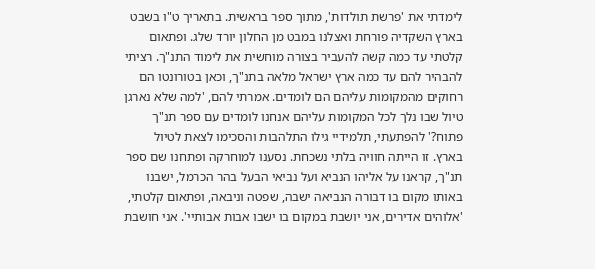לימדתי את 'פרשת תולדות', מתוך ספר בראשית. בתאריך ט"ו בשבט בארץ השקדיה פורחת ואצלנו במבט מן החלון יורד שלג. ופתאום קלטתי עד כמה קשה להעביר בצורה מוחשית את לימוד התנ"ך. רציתי להבהיר להם עד כמה ארץ ישראל מלאה בתנ"ך, וכאן בטורונטו הם רחוקים מהמקומות עליהם הם לומדים. אמרתי להם, 'למה שלא נארגן טיול שבו נלך לכל המקומות עליהם אנחנו לומדים עם ספר תנ"ך פתוח?' להפתעתי, תלמידיי גילו התלהבות והסכימו לצאת לטיול בארץ. זו הייתה חוויה בלתי נשכחת. נסענו למוחרקה ופתחנו שם ספר תנ"ך, קראנו על אליהו הנביא ועל נביאי הבעל בהר הכרמל, ישבנו באותו מקום בו דבורה הנביאה ישבה, שפטה וניבאה, ופתאום קלטתי, 'אלוהים אדירים, אני יושבת במקום בו ישבו אבות אבותיי'. אני חושבת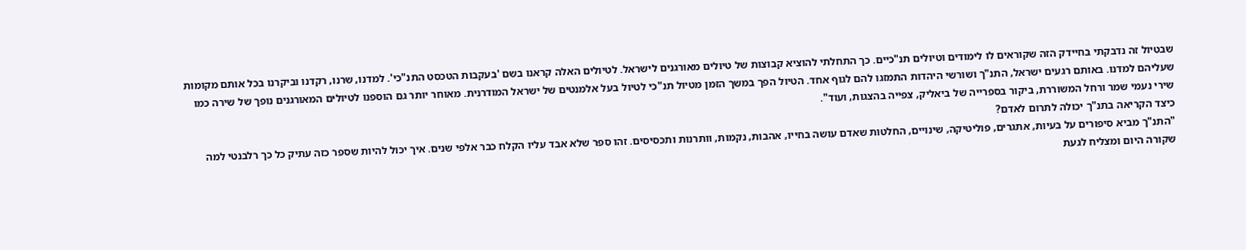שבטיול זה נדבקתי בחיידק הזה שקוראים לו לימודים וטיולים תנ"כיים. כך התחלתי להוציא קבוצות של טיולים מאורגנים לישראל. לטיולים האלה קראנו בשם 'בעקבות הטכסט התנ"כי'. למדנו, שרנו, רקדנו וביקרנו בכל אותם מקומות שעליהם למדנו. באותם רגעים ישראל, התנ"ך ושורשי היהדות התמזגו להם לגוף אחד. הטיול הפך במשך הזמן מטיול תנ"כי לטיול בעל אלמנטים של ישראל המודרנית. מאוחר יותר גם הוספנו לטיולים המאורגנים נופך של שירה כמו שירי נעמי שמר ורחל המשוררת, ביקור בספרייה של ביאליק, צפייה בהצגות, ועוד".
כיצד הקריאה בתנ"ך יכולה לתרום לאדם?
"התנ"ך מביא סיפורים על בעיות, אתגרים, פוליטיקה, שינויים, החלטות שאדם עושה בחייו, אהבות, נקמות, וותרנות ותכסיסים. זהו ספר שלא אבד עליו הקלח כבר אלפי שנים. איך יכול להיות שספר כזה עתיק כל כך רלבנטי למה שקורה היום ומצליח לגעת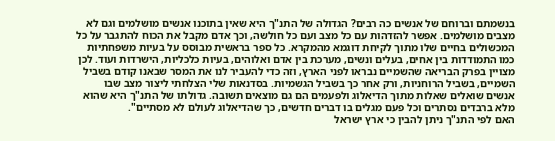בנשמתם וברוחם של אנשים כה רבים? הגדולה של התנ"ך היא שאין בתוכנו אנשים מושלמים וגם לא מצבים מושלמים. אפשר להזדהות עם כל מצב ועם כל חולשה, וכך אדם מקבל את הכוח להתגבר על כל המכשולים בחיים שלו מתוך לקיחת דוגמא מהמקרא. כל ספר בראשית מבוסס על בעיות משפחתיות כמו התמודדות בין אחים, בעלים ונשים, מערכת בין אדם ואלוהים, בעיות כלכליות, הישרדות ועוד. לכן מצויין בפרק הבריאה שהשמיים נבראו לפני הארץ, וזה כדי להעביר לנו את המסר שבאנו קודם בשביל השמיים, בשביל הרוחניות, ורק אחר כך בשביל הגשמיות. בסדנאות שלי הצלחתי ליצור מצב שבו אנשים שואלים שאלות מתוך הדיאלוג ולפעמים הם גם מוצאים תשובה. גדולתו של התנ"ך היא שהוא מלא ברבדים נסתרים וכל פעם מגלים בו דברים חדשים, כך שהדיאלוג לעולם לא מסתיים".
האם לפי התנ"ך ניתן להבין כי ארץ ישראל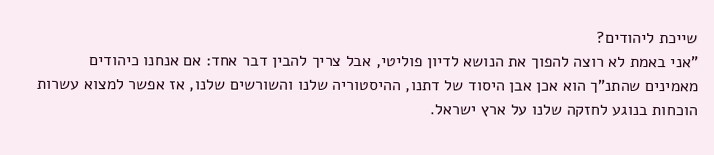שייכת ליהודים?
"אני באמת לא רוצה להפוך את הנושא לדיון פוליטי, אבל צריך להבין דבר אחד: אם אנחנו כיהודים מאמינים שהתנ"ך הוא אכן אבן היסוד של דתנו, ההיסטוריה שלנו והשורשים שלנו, אז אפשר למצוא עשרות הוכחות בנוגע לחזקה שלנו על ארץ ישראל.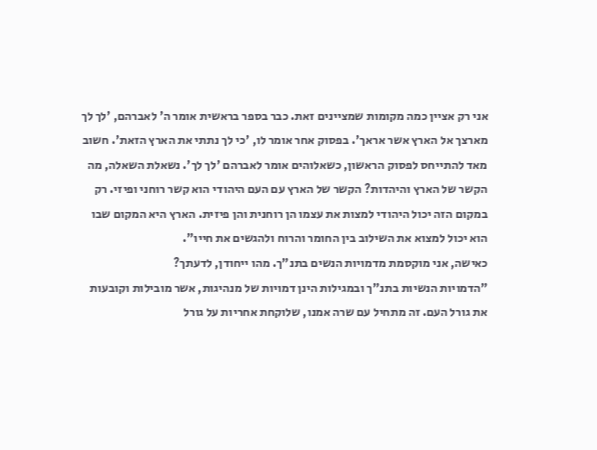אני רק אציין כמה מקומות שמציינים זאת. כבר בספר בראשית אומר ה' לאברהם, 'לך לך מארצך אל הארץ אשר אראך'. בפסוק אחר אומר לו, 'כי לך נתתי את הארץ הזאת'. חשוב מאד להתייחס לפסוק הראשון, כשאלוהים אומר לאברהם 'לך לך'. נשאלת השאלה, מה הקשר של הארץ והיהדות? הקשר של הארץ עם העם היהודי הוא קשר רוחני ופיזי. רק במקום הזה יכול היהודי למצות את עצמו הן רוחנית והן פיזית. הארץ היא המקום שבו הוא יכול למצוא את השילוב בין החומר והרוח ולהגשים את חייו".
כאישה, אני מוקסמת מדמויות הנשים בתנ"ך. מהו ייחודן, לדעתך?
"הדמויות הנשיות בתנ"ך ובמגילות הינן דמויות של מנהיגות, אשר מובילות וקובעות את גורל העם. זה מתחיל עם שרה אמנו, שלוקחת אחריות על גורל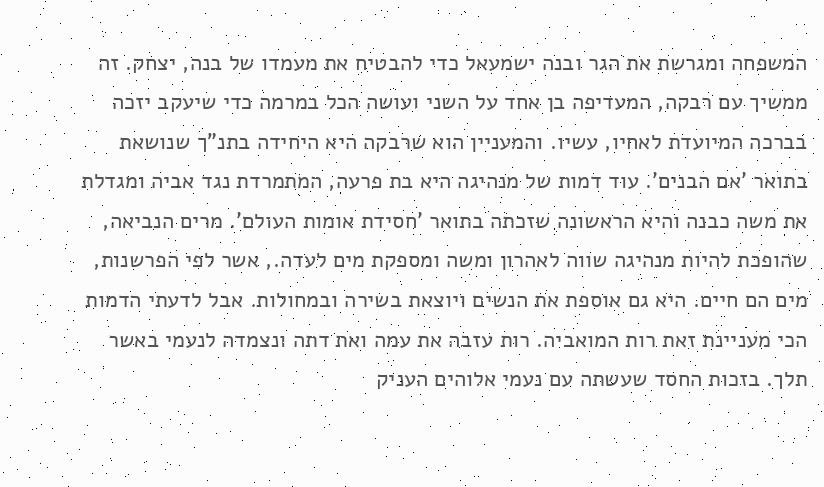המשפחה ומגרשת את הגר ובנה ישמעאל כדי להבטיח את מעמדו של בנה, יצחק. זה ממשיך עם רבקה, המעדיפה בן אחד על השני ועושה הכל במרמה כדי שיעקב יזכה בברכה המיועדת לאחיו, עשיו. והמעניין הוא שרבקה היא היחידה בתנ"ך שנושאת בתואר 'אם הבנים'. עוד דמות של מנהיגה היא בת פרעה, המתמרדת נגד אביה ומגדלת את משה כבנה והיא הראשונה שזכתה בתואר 'חסידת אומות העולם'. מרים הנביאה, שהופכת להיות מנהיגה שווה לאהרון ומשה ומספקת מים לעדה., אשר לפי הפרשנות, מים הם חיים. היא גם אוספת את הנשים ויוצאת בשירה ובמחולות. אבל לדעתי הדמות הכי מעניינת זאת רות המואביה. רות עזבה את עמה ואת דתה ונצמדה לנעמי באשר תלך. בזכות החסד שעשתה עם נעמי אלוהים העניק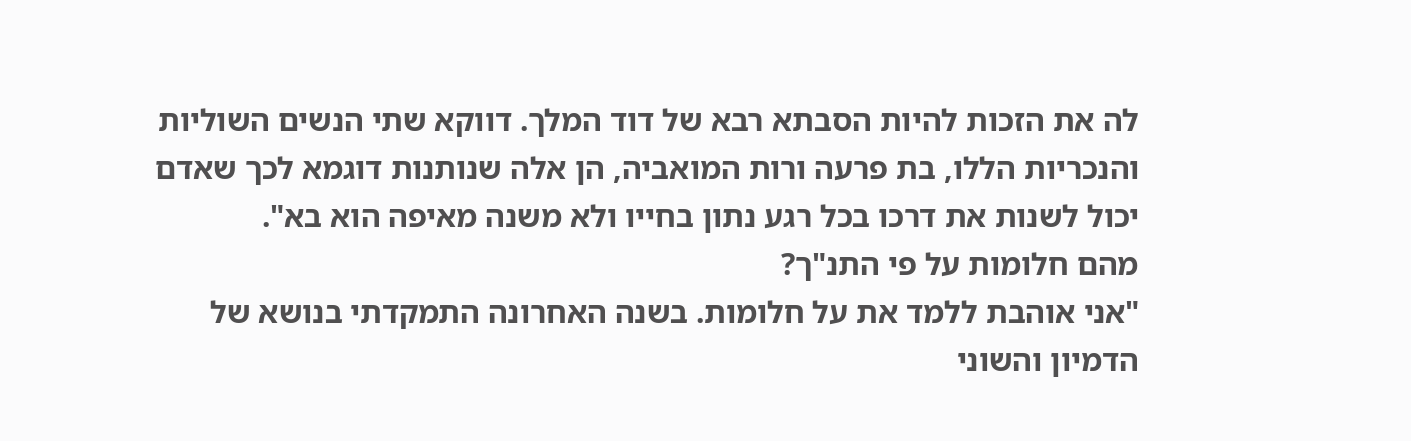לה את הזכות להיות הסבתא רבא של דוד המלך. דווקא שתי הנשים השוליות והנכריות הללו, בת פרעה ורות המואביה, הן אלה שנותנות דוגמא לכך שאדם יכול לשנות את דרכו בכל רגע נתון בחייו ולא משנה מאיפה הוא בא".
מהם חלומות על פי התנ"ך?
"אני אוהבת ללמד את על חלומות. בשנה האחרונה התמקדתי בנושא של הדמיון והשוני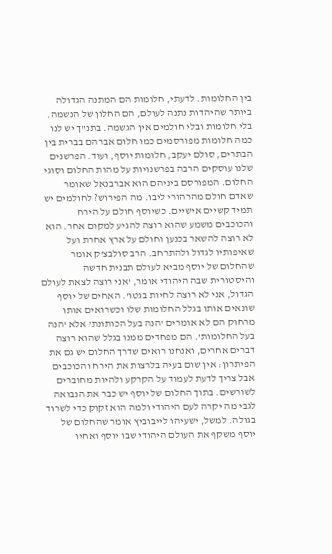בין החלומות. לדעתי, חלומות הם המתנה הגדולה ביותר שהיהדות נתנה לעולם, הם החלון של הנשמה. בלי חלומות ובלי חולמים אין הגשמה. בתנ"ך יש לנו כמה חלומות מפורסמים כמו חלום אברהם בברית בין הבתרים, סולם יעקב, חלומות יוסף, ועוד. הפרשנים שלנו עוסקים הרבה בפרשנויות על מהות החלום וסוגי החלום. המפורסם ביניהם הוא אברבנאל שאומר שאדם חולם מהרהורי ליבו. מה הפירוש? לחולמים יש תמיד קשיים אישיים. כשיוסף חולם על הירח והכוכבים משמע שהוא רוצה להגיע למקום אחר. הוא לא רוצה להשאר בכנען וחולם על ארץ אחרת ועל שאיפותיו לגדול ולהתרחב. הרב סולבצ'ק אומר שהחלום של יוסף מביא לעולם תבנית חדשה והיסטורית שבה היהודי אומר, 'אני רוצה לצאת לעולם הגדול, אני לא רוצה לחיות בגטו'. האחים של יוסף שונאים אותו בגלל החלומות שלו וכשרואים אותו מרחוק הם לא אומרים 'הנה בעל הכותונת' אלא 'הנה בעל החלומות'. הם מפחדים ממנו בגלל שהוא רוצה דברים אחרים, ואנחנו רואים שדרך החלום יש גם את הפיתרון: אין שום בעיה בלרצות את הירח והכוכבים אבל צריך לדעת לעמוד על הקרקע ולהיות מחוברים לשורשים. בתוך החלום של יוסף יש כבר את הנבואה לגבי מה יקרה לעם היהודי ולמה הוא זקוק כדי לשרוד בגולה. למשל, ישעיהו לייבוביץ אומר שהחלום של יוסף משקף את העולם היהודי שבו יוסף ואחיו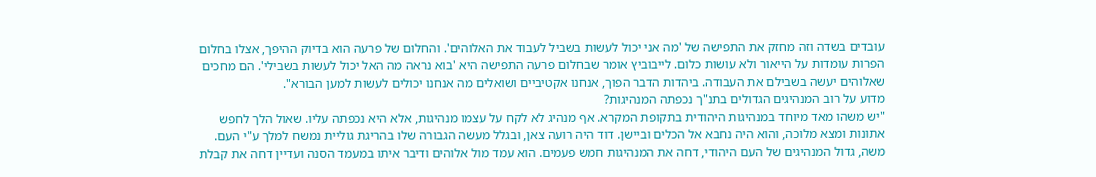עובדים בשדה וזה מחזק את התפישה של 'מה אני יכול לעשות בשביל לעבוד את האלוהים'. והחלום של פרעה הוא בדיוק ההיפך, אצלו בחלום הפרות עומדות על הייאור ולא עושות כלום. לייבוביץ אומר שבחלום פרעה התפישה היא 'בוא נראה מה האל יכול לעשות בשבילי'. הם מחכים שאלוהים יעשה בשבילם את העבודה. ביהדות הדבר הפוך, אנחנו אקטיביים ושואלים מה אנחנו יכולים לעשות למען הבורא".
מדוע על רוב המנהיגים הגדולים בתנ"ך נכפתה המנהיגות?
"יש משהו מאד מיוחד במנהיגות היהודית בתקופת המקרא. אף מנהיג לא לקח על עצמו מנהיגות, אלא היא נכפתה עליו. שאול הלך לחפש אתונות ומצא מלוכה, והוא היה נחבא אל הכלים וביישן. דוד היה רועה צאן, ובגלל מעשה הגבורה שלו בהריגת גוליית נמשח למלך ע"י העם. משה, גדול המנהיגים של העם היהודי, דחה את המנהיגות חמש פעמים. הוא עמד מול אלוהים ודיבר איתו במעמד הסנה ועדיין דחה את קבלת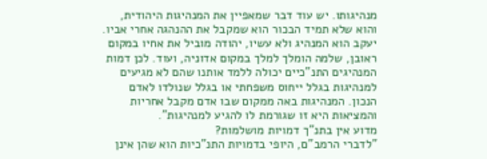מנהיגותו. יש עוד דבר שמאפיין את המנהיגות היהודית, והוא שלא תמיד הבכור הוא שמקבל את ההנהגה אחרי אביו. יעקב הוא המנהיג ולא עשיו, יהודה מוביל את אחיו במקום ראובן, שלמה הומלך למלך במקום אדוניה, ועוד. לכן דמות המנהיגים התנ"כיים יכולה ללמד אותנו שהם לא מגיעים למנהיגות בגלל ייחוס משפחתי או בגלל שנולדו לאדם הנכון. המנהיגות באה ממקום שבו אדם מקבל אחריות והמציאות היא זו שגורמת לו להגיע למנהיגות".
מדוע אין בתנ"ך דמויות מושלמות?
"לדברי הרמב"ם, היופי בדמויות התנ"כיות הוא שהן אינן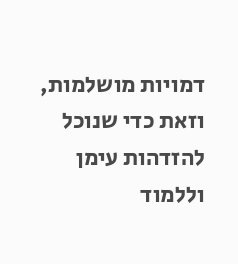דמויות מושלמות, וזאת כדי שנוכל להזדהות עימן וללמוד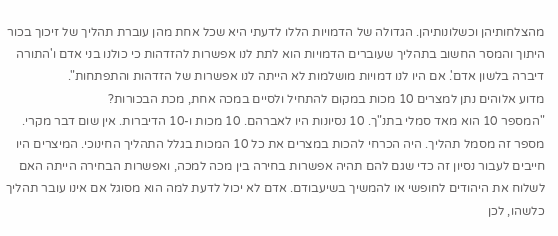מהצלחותיהן וכשלונותיהן. הגדולה של הדמויות הללו לדעתי היא שכל אחת מהן עוברת תהליך של זיכוך בכור היתוך והמסר החשוב בתהליך שעוברים הדמויות הוא לתת לנו אפשרות להזדהות כי כולנו בני אדם ו'התורה דיברה בלשון אדם'. אם היו לנו דמויות מושלמות לא הייתה לנו אפשרות של הזדהות והתפתחות".
מדוע אלוהים נתן למצרים 10 מכות במקום להתחיל ולסיים במכה אחת, מכת הבכורות?
"המספר 10 הוא מאד סמלי בתנ"ך. 10 נסיונות היו לאברהם. 10 מכות ו-10 הדיברות. אין שום דבר מקרי. מספר זה מסמל תהליך. היה הכרחי להכות במצרים את כל 10 המכות בגלל התהליך החינוכי. המיצרים היו חייבים לעבור נסיון זה כדי שגם להם תהיה אפשרות בחירה בין מכה למכה, ואפשרות הבחירה הייתה האם לשלוח את היהודים לחופשי או להמשיך בשיעבודם. אדם לא יכול לדעת למה הוא מסוגל אם אינו עובר תהליך כלשהו, לכן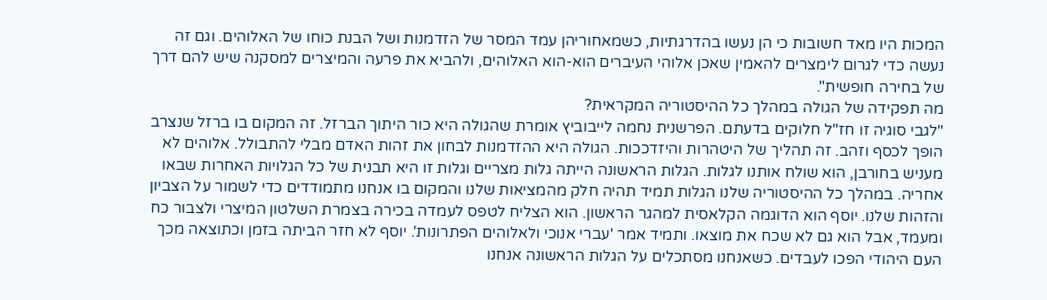המכות היו מאד חשובות כי הן נעשו בהדרגתיות, כשמאחוריהן עמד המסר של הזדמנות ושל הבנת כוחו של האלוהים. וגם זה נעשה כדי לגרום לימצרים להאמין שאכן אלוהי העיברים הוא-הוא האלוהים, ולהביא את פרעה והמיצרים למסקנה שיש להם דרך של בחירה חופשית".
מה תפקידה של הגולה במהלך כל ההיסטוריה המקראית?
"לגבי סוגיה זו חז"ל חלוקים בדעתם. הפרשנית נחמה לייבוביץ אומרת שהגולה היא כור היתוך הברזל. זה המקום בו ברזל שנצרב הופך לכסף וזהב. זה תהליך של היטהרות והיזדככות. הגולה היא ההזדמנות לבחון את זהות האדם מבלי להתבולל. אלוהים לא מעניש בחורבן, הוא שולח אותנו לגלות. הגלות הראשונה הייתה גלות מצריים וגלות זו היא תבנית של כל הגלויות האחרות שבאו אחריה. במהלך כל ההיסטוריה שלנו הגלות תמיד תהיה חלק מהמציאות שלנו והמקום בו אנחנו מתמודדים כדי לשמור על הצביון והזהות שלנו. יוסף הוא הדוגמה הקלאסית למהגר הראשון. הוא הצליח לטפס לעמדה בכירה בצמרת השלטון המיצרי ולצבור כח ומעמד, אבל הוא גם לא שכח את מוצאו. ותמיד אמר 'עברי אנוכי ולאלוהים הפתרונות'. יוסף לא חזר הביתה בזמן וכתוצאה מכך העם היהודי הפכו לעבדים. כשאנחנו מסתכלים על הגלות הראשונה אנחנו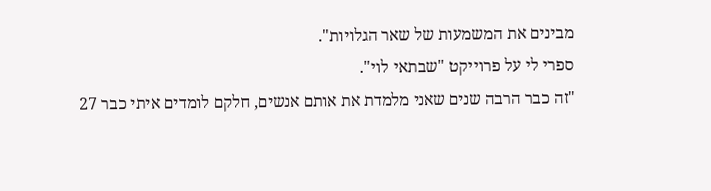מבינים את המשמעות של שאר הגלויות".
ספרי לי על פרוייקט "שבתאי לוי".
"זה כבר הרבה שנים שאני מלמדת את אותם אנשים, חלקם לומדים איתי כבר 27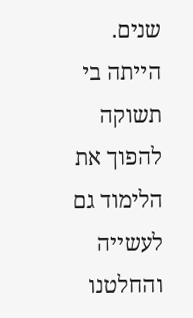שנים. הייתה בי תשוקה להפוך את הלימוד גם לעשייה והחלטנו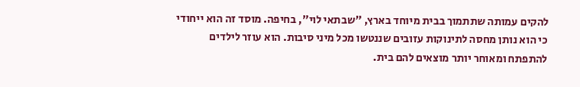להקים עמותה שתתמוך בבית מיוחד בארץ, "שבתאי לוי", בחיפה. מוסד זה הוא ייחודי כי הוא נותן מחסה לתינוקות עזובים שננטשו מכל מיני סיבות. הוא עוזר לילדים להתפתח ומאוחר יותר מוצאים להם בית.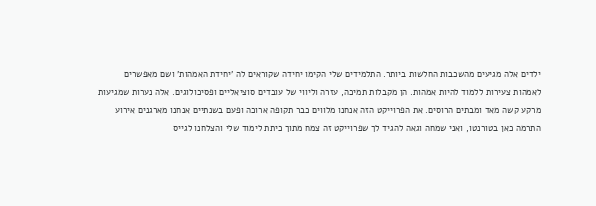ילדים אלה מגיעים מהשכבות החלשות ביותר. התלמידים שלי הקימו יחידה שקוראים לה 'יחידת האמהות' ושם מאפשרים לאמהות צעירות ללמוד להיות אמהות. הן מקבלות תמיכה, עזרה וליווי של עובדים סוציאליים ופסיכולוגים. אלה נערות שמגיעות מרקע קשה מאד ומבתים הרוסים. את הפרוייקט הזה אנחנו מלווים כבר תקופה ארוכה ופעם בשנתיים אנחנו מארגנים אירוע התרמה כאן בטורנטו, ואני שמחה וגאה להגיד לך שפרוייקט זה צמח מתוך כיתת לימוד שלי והצלחנו לגייס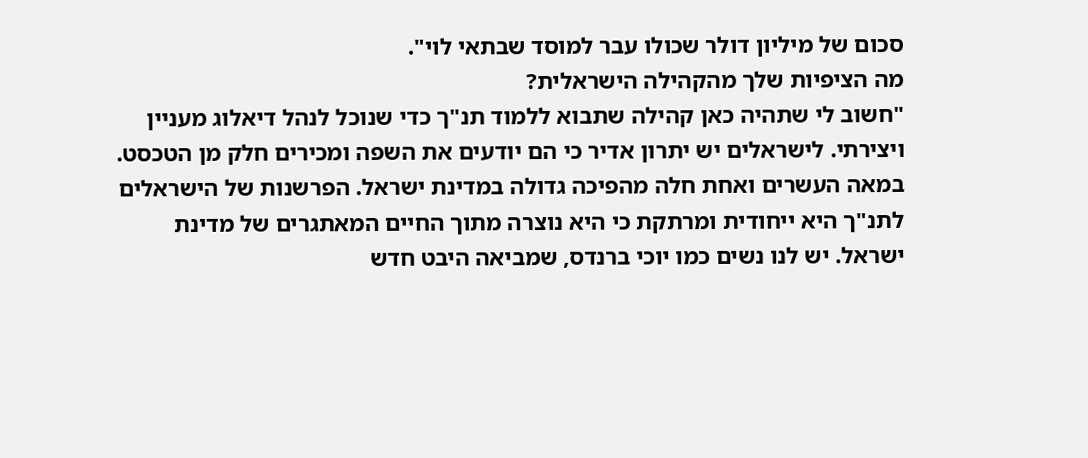סכום של מיליון דולר שכולו עבר למוסד שבתאי לוי".
מה הציפיות שלך מהקהילה הישראלית?
"חשוב לי שתהיה כאן קהילה שתבוא ללמוד תנ"ך כדי שנוכל לנהל דיאלוג מעניין ויצירתי. לישראלים יש יתרון אדיר כי הם יודעים את השפה ומכירים חלק מן הטכסט. במאה העשרים ואחת חלה מהפיכה גדולה במדינת ישראל. הפרשנות של הישראלים לתנ"ך היא ייחודית ומרתקת כי היא נוצרה מתוך החיים המאתגרים של מדינת ישראל. יש לנו נשים כמו יוכי ברנדס, שמביאה היבט חדש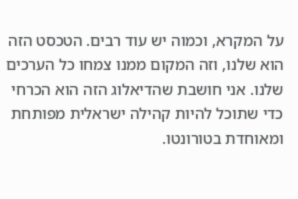על המקרא, וכמוה יש עוד רבים. הטכסט הזה הוא שלנו, וזה המקום ממנו צמחו כל הערכים שלנו. אני חושבת שהדיאלוג הזה הוא הכרחי כדי שתוכל להיות קהילה ישראלית מפותחת ומאוחדת בטורונטו.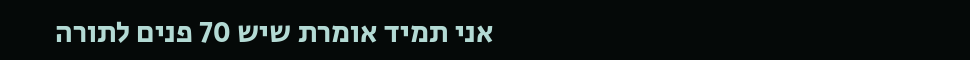אני תמיד אומרת שיש 70 פנים לתורה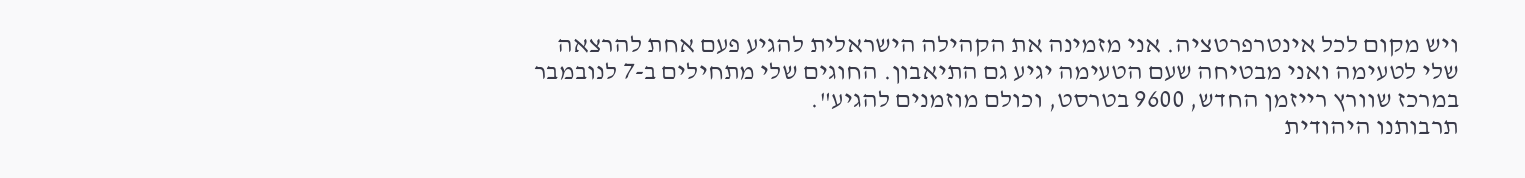ויש מקום לכל אינטרפרטציה. אני מזמינה את הקהילה הישראלית להגיע פעם אחת להרצאה שלי לטעימה ואני מבטיחה שעם הטעימה יגיע גם התיאבון. החוגים שלי מתחילים ב-7 לנובמבר במרכז שוורץ רייזמן החדש, 9600 בטרסט, וכולם מוזמנים להגיע".
תרבותנו היהודית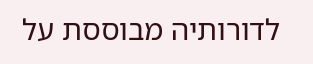לדורותיה מבוססת על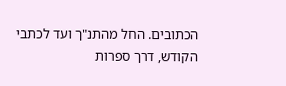הכתובים. החל מהתנ"ך ועד לכתבי הקודש, דרך ספרות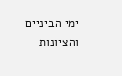ימי הביניים והציונות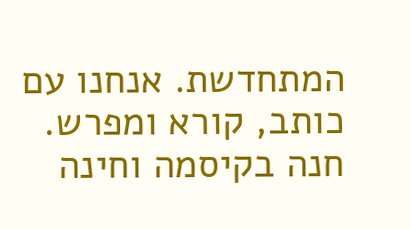המתחדשת. אנחנו עם כותב, קורא ומפרש. חנה בקיסמה וחינה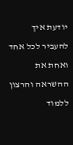יודעת איך להעביר לכל אחד ואחת את ההשראה והרצון ללמוד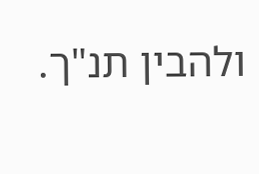ולהבין תנ"ך.